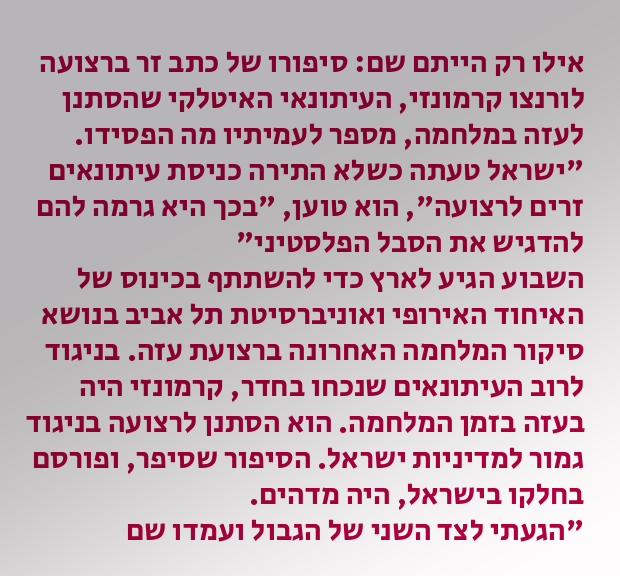אילו רק הייתם שם: סיפורו של כתב זר ברצועה
לורנצו קרמונזי, העיתונאי האיטלקי שהסתנן לעזה במלחמה, מספר לעמיתיו מה הפסידו. "ישראל טעתה כשלא התירה כניסת עיתונאים זרים לרצועה", הוא טוען, "בכך היא גרמה להם להדגיש את הסבל הפלסטיני"
השבוע הגיע לארץ כדי להשתתף בכינוס של האיחוד האירופי ואוניברסיטת תל אביב בנושא סיקור המלחמה האחרונה ברצועת עזה. בניגוד לרוב העיתונאים שנכחו בחדר, קרמונזי היה בעזה בזמן המלחמה. הוא הסתנן לרצועה בניגוד גמור למדיניות ישראל. הסיפור שסיפר, ופורסם בחלקו בישראל, היה מדהים.
"הגעתי לצד השני של הגבול ועמדו שם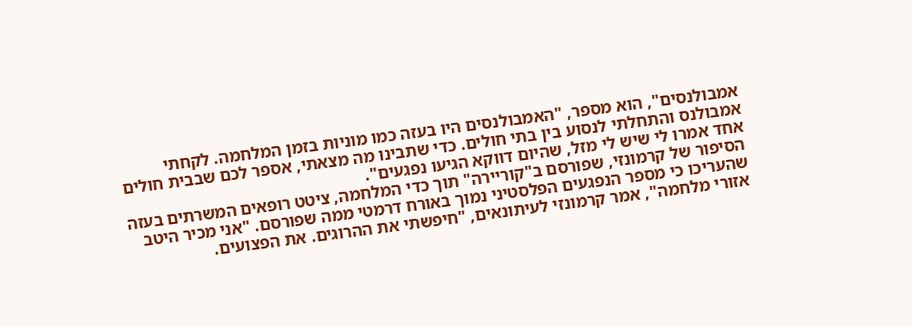אמבולנסים", הוא מספר, "האמבולנסים היו בעזה כמו מוניות בזמן המלחמה. לקחתי אמבולנס והתחלתי לנסוע בין בתי חולים. כדי שתבינו מה מצאתי, אספר לכם שבבית חולים אחד אמרו לי שיש לי מזל, שהיום דווקא הגיעו נפגעים".
הסיפור של קרמונזי, שפורסם ב"קוריירה" תוך כדי המלחמה, ציטט רופאים המשרתים בעזה שהעריכו כי מספר הנפגעים הפלסטיני נמוך באורח דרמטי ממה שפורסם. "אני מכיר היטב אזורי מלחמה", אמר קרמונזי לעיתונאים, "חיפשתי את ההרוגים. את הפצועים.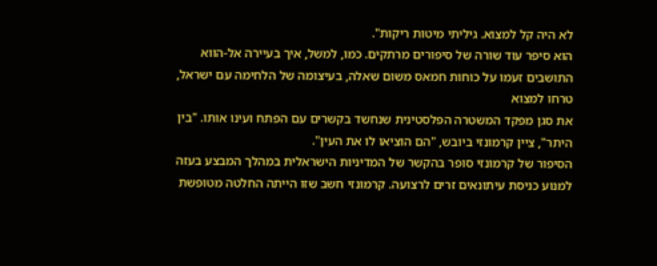לא היה קל למצוא. גיליתי מיטות ריקות".
הוא סיפר עוד שורה של סיפורים מרתקים. כמו, למשל, איך בעיירה אל-הווא התושבים זעמו על כוחות חמאס משום שאלה, בעיצומה של הלחימה עם ישראל, טרחו למצוא
את סגן מפקד המשטרה הפלסטינית שנחשד בקשרים עם הפתח ועינו אותו. "בין היתר", ציין קרמונזי ביובש, "הם הוציאו לו את העין".
הסיפור של קרמונזי סופר בהקשר של המדיניות הישראלית במהלך המבצע בעזה למנוע כניסת עיתונאים זרים לרצועה. קרמונזי חשב שזו הייתה החלטה מטופשת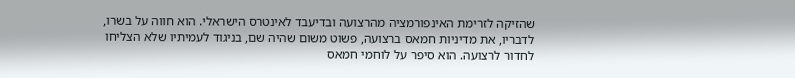שהזיקה לזרימת האינפורמציה מהרצועה ובדיעבד לאינטרס הישראלי. הוא חווה על בשרו, לדבריו, את מדיניות חמאס ברצועה, פשוט משום שהיה שם, בניגוד לעמיתיו שלא הצליחו לחדור לרצועה. הוא סיפר על לוחמי חמאס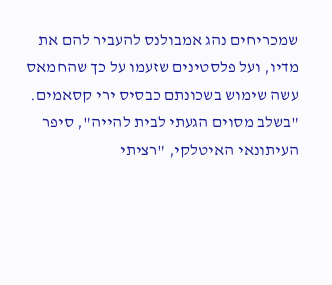שמכריחים נהג אמבולנס להעביר להם את מדיו, ועל פלסטינים שזעמו על כך שהחמאס עשה שימוש בשכונתם כבסיס ירי קסאמים.
"בשלב מסוים הגעתי לבית להייה", סיפר העיתונאי האיטלקי, "רציתי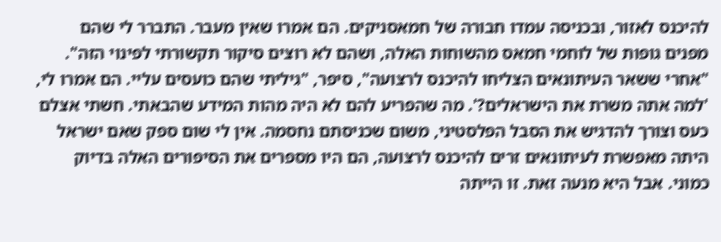להיכנס לאזור, ובכניסה עמדו חבורה של חמאסניקים. הם אמרו שאין מעבר. התברר לי שהם מפנים גופות של לוחמי חמאס מהשוחות האלה, ושהם לא רוצים סיקור תקשורתי לפינוי הזה".
"אחרי ששאר העיתונאים הצליחו להיכנס לרצועה", סיפר, "גיליתי שהם כועסים עליי. הם אמרו לי, 'למה אתה משרת את הישראלים?'. מה שהפריע להם לא היה מהות המידע שהבאתי. חשתי אצלם כעס וצורך להדגיש את הסבל הפלסטיני, משום שכניסתם נחסמה. אין לי שום ספק שאם ישראל היתה מאפשרת לעיתונאים זרים להיכנס לרצועה, הם היו מספרים את הסיפורים האלה בדיוק כמוני. אבל היא מנעה זאת. זו הייתה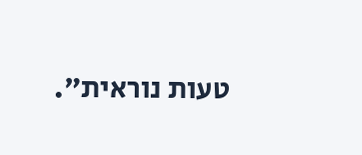טעות נוראית".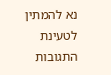נא להמתין לטעינת התגובות